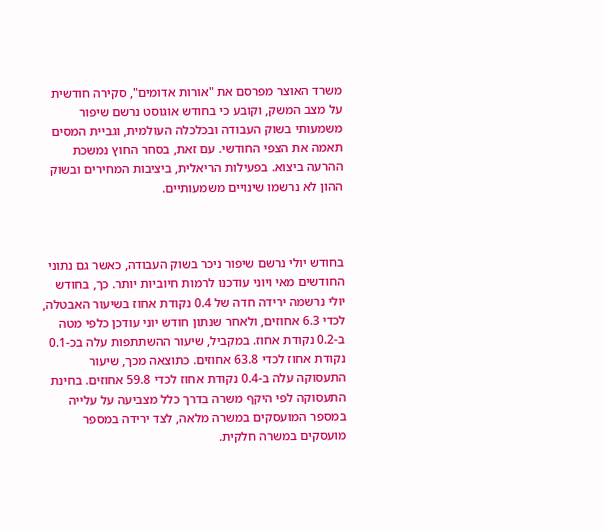משרד האוצר מפרסם את "אורות אדומים", סקירה חודשית על מצב המשק, וקובע כי בחודש אוגוסט נרשם שיפור משמעותי בשוק העבודה ובכלכלה העולמית, וגביית המסים תאמה את הצפי החודשי. עם זאת, בסחר החוץ נמשכת ההרעה ביצוא. בפעילות הריאלית, ביציבות המחירים ובשוק ההון לא נרשמו שינויים משמעותיים.



בחודש יולי נרשם שיפור ניכר בשוק העבודה, כאשר גם נתוני החודשים מאי ויוני עודכנו לרמות חיוביות יותר. כך, בחודש יולי נרשמה ירידה חדה של 0.4 נקודת אחוז בשיעור האבטלה, לכדי 6.3 אחוזים, ולאחר שנתון חודש יוני עודכן כלפי מטה ב-0.2 נקודת אחוז. במקביל, שיעור ההשתתפות עלה בכ-0.1 נקודת אחוז לכדי 63.8 אחוזים. כתוצאה מכך, שיעור התעסוקה עלה ב-0.4 נקודת אחוז לכדי 59.8 אחוזים. בחינת התעסוקה לפי היקף משרה בדרך כלל מצביעה על עלייה במספר המועסקים במשרה מלאה, לצד ירידה במספר מועסקים במשרה חלקית.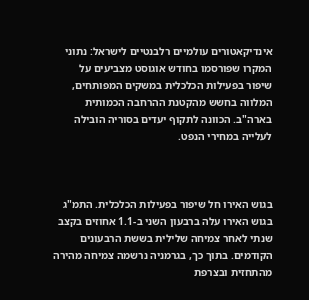אינדיקאטורים עולמיים רלבנטיים לישראל: נתוני המקרו שפורסמו בחודש אוגוסט מצביעים על שיפור בפעילות הכלכלית במשקים המפותחים, המלווה בחשש מהקטנת ההרחבה הכמותית בארה"ב. הכוונה לתקוף יעדים בסוריה הובילה לעלייה במחירי הנפט.



בגוש האירו חל שיפור בפעילות הכלכלית. התמ"ג בגוש האירו עלה ברבעון השני ב-1.1 אחוזים בקצב שנתי לאחר צמיחה שלילית בששת הרבעונים הקודמים. בתוך כך, בגרמניה נרשמה צמיחה מהירה מהתחזית ובצרפת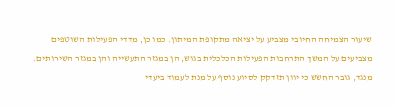שיעור הצמיחה החיובי מצביע על יציאה מתקופת המיתון. כמו כן, מדדי הפעילות השוטפים מצביעים על המשך התרחבות הפעילות הכלכלית בגוש, הן במגזר התעשייה והן במגזר השירותים. מנגד, גובר החשש כי יוון תזדקק לסיוע נוסף על מנת לעמוד ביעדי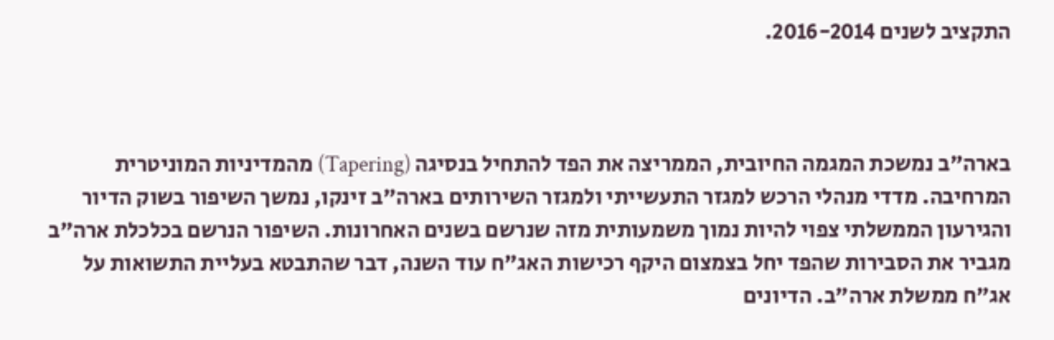התקציב לשנים 2016-2014.



בארה"ב נמשכת המגמה החיובית, הממריצה את הפד להתחיל בנסיגה (Tapering) מהמדיניות המוניטרית המרחיבה. מדדי מנהלי הרכש למגזר התעשייתי ולמגזר השירותים בארה"ב זינקו, נמשך השיפור בשוק הדיור והגירעון הממשלתי צפוי להיות נמוך משמעותית מזה שנרשם בשנים האחרונות. השיפור הנרשם בכלכלת ארה"ב מגביר את הסבירות שהפד יחל בצמצום היקף רכישות האג"ח עוד השנה, דבר שהתבטא בעליית התשואות על אג"ח ממשלת ארה"ב. הדיונים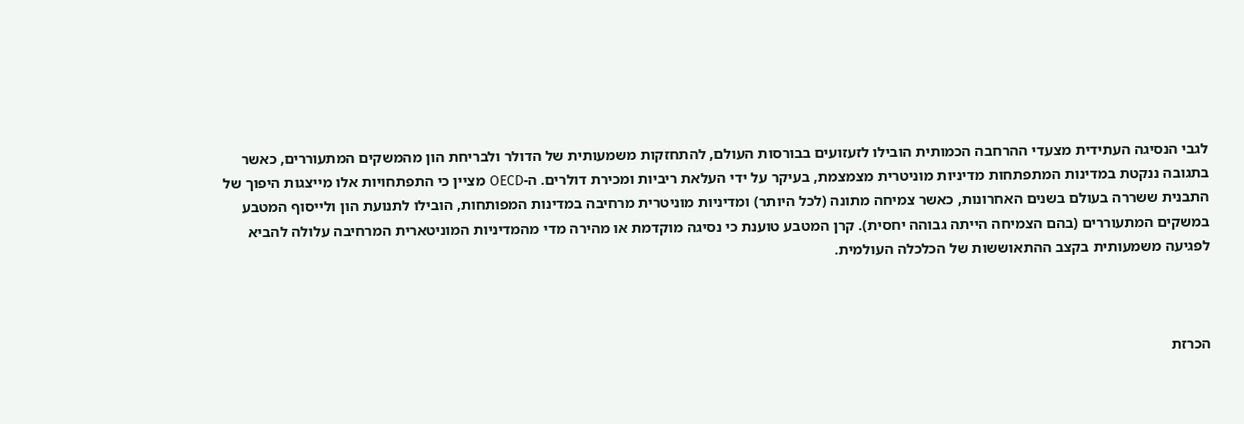לגבי הנסיגה העתידית מצעדי ההרחבה הכמותית הובילו לזעזועים בבורסות העולם, להתחזקות משמעותית של הדולר ולבריחת הון מהמשקים המתעוררים, כאשר בתגובה ננקטת במדינות המתפתחות מדיניות מוניטרית מצמצמת, בעיקר על ידי העלאת ריביות ומכירת דולרים. ה-OECD מציין כי התפתחויות אלו מייצגות היפוך של התבנית ששררה בעולם בשנים האחרונות, כאשר צמיחה מתונה (לכל היותר) ומדיניות מוניטרית מרחיבה במדינות המפותחות, הובילו לתנועת הון ולייסוף המטבע במשקים המתעוררים (בהם הצמיחה הייתה גבוהה יחסית). קרן המטבע טוענת כי נסיגה מוקדמת או מהירה מדי מהמדיניות המוניטארית המרחיבה עלולה להביא לפגיעה משמעותית בקצב ההתאוששות של הכלכלה העולמית.



הכרזת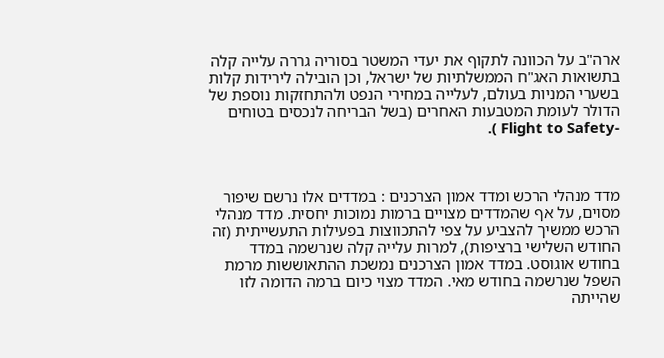ארה"ב על הכוונה לתקוף את יעדי המשטר בסוריה גררה עלייה קלה בתשואות האג"ח הממשלתיות של ישראל, וכן הובילה לירידות קלות בשערי המניות בעולם, לעלייה במחירי הנפט ולהתחזקות נוספת של הדולר לעומת המטבעות האחרים (בשל הבריחה לנכסים בטוחים -Flight to Safety ).



מדד מנהלי הרכש ומדד אמון הצרכנים : במדדים אלו נרשם שיפור מסוים, על אף שהמדדים מצויים ברמות נמוכות יחסית. מדד מנהלי הרכש ממשיך להצביע על צפי להתכווצות בפעילות התעשייתית (זה החודש השלישי ברציפות), למרות עלייה קלה שנרשמה במדד בחודש אוגוסט. במדד אמון הצרכנים נמשכת ההתאוששות מרמת השפל שנרשמה בחודש מאי. המדד מצוי כיום ברמה הדומה לזו שהייתה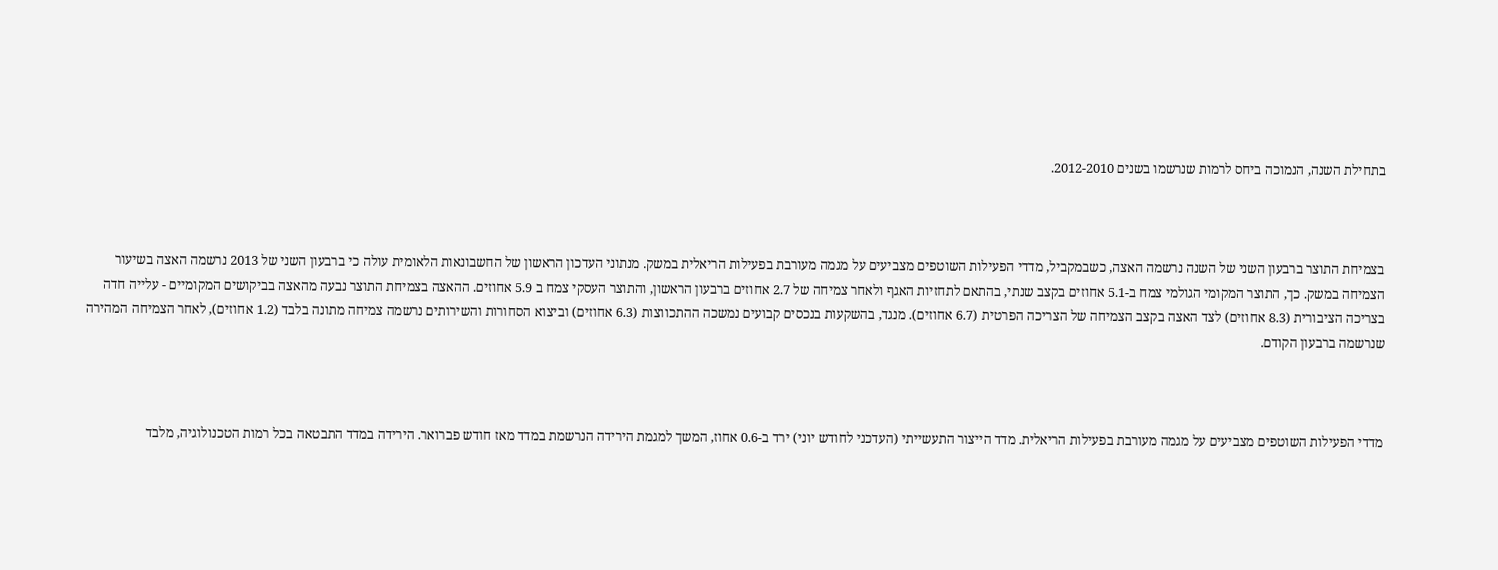בתחילת השנה, הנמוכה ביחס לרמות שנרשמו בשנים 2012-2010.



בצמיחת התוצר ברבעון השני של השנה נרשמה האצה, כשבמקביל, מדדי הפעילות השוטפים מצביעים על מגמה מעורבת בפעילות הריאלית במשק. מנתוני העדכון הראשון של החשבונאות הלאומית עולה כי ברבעון השני של 2013 נרשמה האצה בשיעור הצמיחה במשק. כך, התוצר המקומי הגולמי צמח ב-5.1 אחוזים בקצב שנתי, בהתאם לתחזיות האגף ולאחר צמיחה של 2.7 אחוזים ברבעון הראשון, והתוצר העסקי צמח ב 5.9 אחוזים. ההאצה בצמיחת התוצר נבעה מהאצה בביקושים המקומיים - עלייה חדה בצריכה הציבורית (8.3 אחוזים) לצד האצה בקצב הצמיחה של הצריכה הפרטית (6.7 אחוזים). מנגד, בהשקעות בנכסים קבועים נמשכה ההתכווצות (6.3 אחוזים) וביצוא הסחורות והשירותים נרשמה צמיחה מתונה בלבד (1.2 אחוזים), לאחר הצמיחה המהירה שנרשמה ברבעון הקודם.



מדדי הפעילות השוטפים מצביעים על מגמה מעורבת בפעילות הריאלית. מדד הייצור התעשייתי (העדכני לחודש יוני) ירד ב-0.6 אחוז, המשך למגמת הירידה הנרשמת במדד מאז חודש פברואר. הירידה במדד התבטאה בכל רמות הטכנולוגיה, מלבד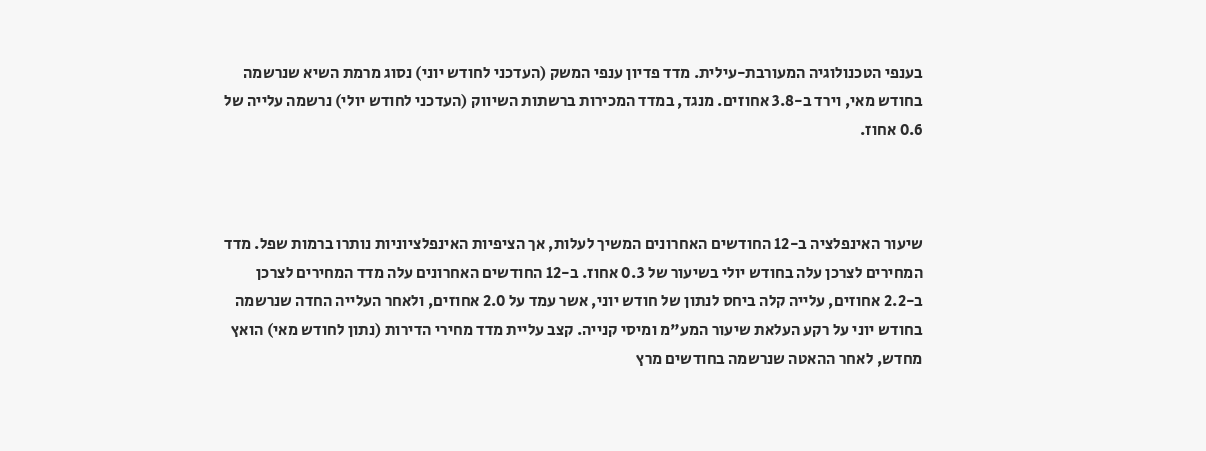בענפי הטכנולוגיה המעורבת-עילית. מדד פדיון ענפי המשק (העדכני לחודש יוני) נסוג מרמת השיא שנרשמה בחודש מאי, וירד ב-3.8 אחוזים. מנגד, במדד המכירות ברשתות השיווק (העדכני לחודש יולי) נרשמה עלייה של 0.6 אחוז.



שיעור האינפלציה ב-12 החודשים האחרונים המשיך לעלות, אך הציפיות האינפלציוניות נותרו ברמות שפל. מדד המחירים לצרכן עלה בחודש יולי בשיעור של 0.3 אחוז. ב-12 החודשים האחרונים עלה מדד המחירים לצרכן ב-2.2 אחוזים, עלייה קלה ביחס לנתון של חודש יוני, אשר עמד על 2.0 אחוזים, ולאחר העלייה החדה שנרשמה בחודש יוני על רקע העלאת שיעור המע"מ ומיסי קנייה. קצב עליית מדד מחירי הדירות (נתון לחודש מאי) הואץ מחדש, לאחר ההאטה שנרשמה בחודשים מרץ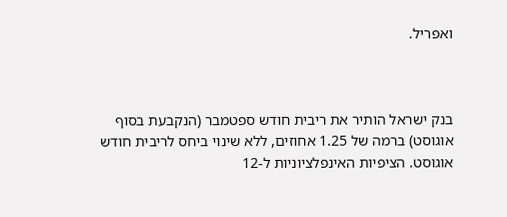ואפריל.



בנק ישראל הותיר את ריבית חודש ספטמבר (הנקבעת בסוף אוגוסט) ברמה של 1.25 אחוזים, ללא שינוי ביחס לריבית חודש אוגוסט. הציפיות האינפלציוניות ל-12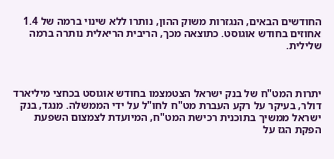החודשים הבאים, הנגזרות משוק ההון, נותרו ללא שינוי ברמה של 1.4 אחוזים בחודש אוגוסט. כתוצאה מכך, הריבית הריאלית נותרה ברמה שלילית.



יתרות המט"ח של בנק ישראל הצטמצמו בחודש אוגוסט בכחצי מיליארד דולר, בעיקר על רקע העברת מט"ח לחו"ל על ידי הממשלה. מנגד, בנק ישראל ממשיך בתוכנית רכישת המט"ח, המיועדת לצמצום השפעת הפקת הגז על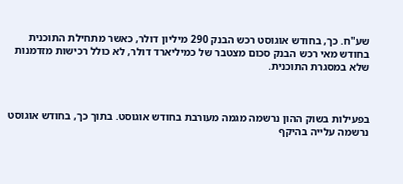שע"ח. כך, בחודש אוגוסט רכש הבנק 290 מיליון דולר, כאשר מתחילת התוכנית בחודש מאי רכש הבנק סכום מצטבר של כמיליארד דולר, לא כולל רכישות מזדמנות שלא במסגרת התוכנית.



בפעילות בשוק ההון נרשמה מגמה מעורבת בחודש אוגוסט. בתוך כך, בחודש אוגוסט נרשמה עלייה בהיקף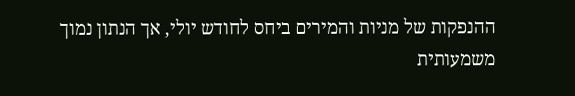ההנפקות של מניות והמירים ביחס לחודש יולי, אך הנתון נמוך משמעותית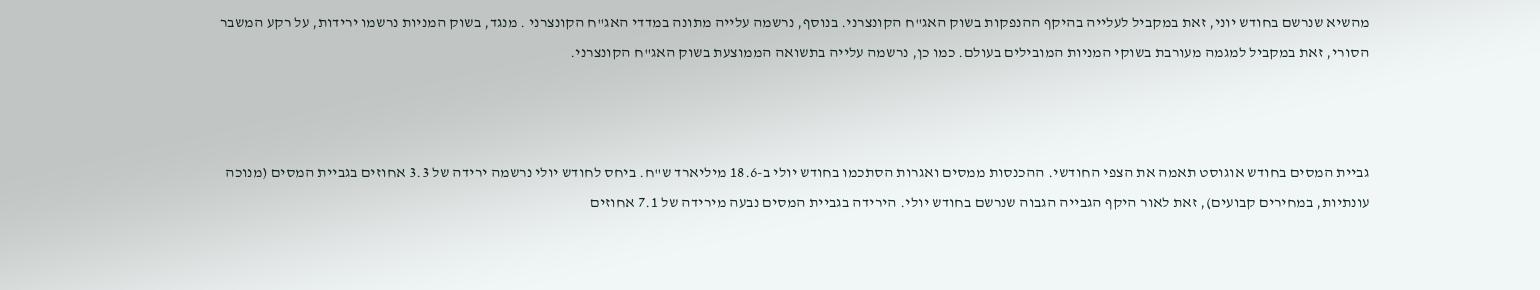מהשיא שנרשם בחודש יוני, זאת במקביל לעלייה בהיקף ההנפקות בשוק האג"ח הקונצרני. בנוסף, נרשמה עלייה מתונה במדדי האג"ח הקונצרני . מנגד, בשוק המניות נרשמו ירידות, על רקע המשבר הסורי, זאת במקביל למגמה מעורבת בשוקי המניות המובילים בעולם. כמו כן, נרשמה עלייה בתשואה הממוצעת בשוק האג"ח הקונצרני.



גביית המסים בחודש אוגוסט תאמה את הצפי החודשי. ההכנסות ממסים ואגרות הסתכמו בחודש יולי ב-18.6 מיליארד ש"ח. ביחס לחודש יולי נרשמה ירידה של 3.3 אחוזים בגביית המסים (מנוכה עונתיות, במחירים קבועים), זאת לאור היקף הגבייה הגבוה שנרשם בחודש יולי. הירידה בגביית המסים נבעה מירידה של 7.1 אחוזים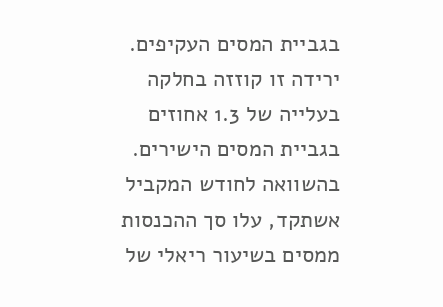בגביית המסים העקיפים. ירידה זו קוזזה בחלקה בעלייה של 1.3 אחוזים בגביית המסים הישירים. בהשוואה לחודש המקביל אשתקד, עלו סך ההכנסות ממסים בשיעור ריאלי של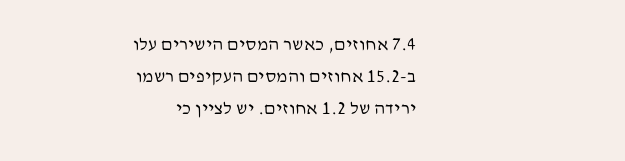7.4 אחוזים, כאשר המסים הישירים עלו ב-15.2 אחוזים והמסים העקיפים רשמו ירידה של 1.2 אחוזים. יש לציין כי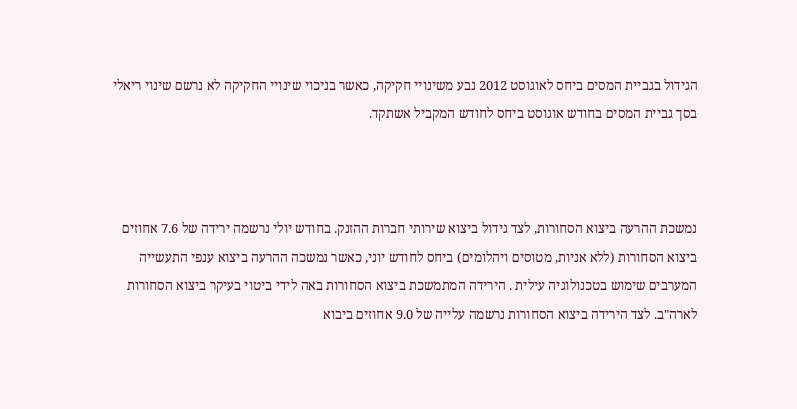הגידול בגביית המסים ביחס לאוגוסט 2012 נבע משינויי חקיקה, כאשר בניכוי שינויי החקיקה לא נרשם שינוי ריאלי בסך גביית המסים בחודש אוגוסט ביחס לחודש המקביל אשתקד.



נמשכת ההרעה ביצוא הסחורות, לצד גידול ביצוא שירותי חברות ההזנק. בחודש יולי נרשמה ירידה של 7.6 אחוזים ביצוא הסחורות (ללא אניות, מטוסים ויהלומים) ביחס לחודש יוני, כאשר נמשכה ההרעה ביצוא ענפי התעשייה המערבים שימוש בטכנולוגיה עילית . הירידה המתמשכת ביצוא הסחורות באה לידי ביטוי בעיקר ביצוא הסחורות לארה"ב. לצד הירידה ביצוא הסחורות נרשמה עלייה של 9.0 אחוזים ביבוא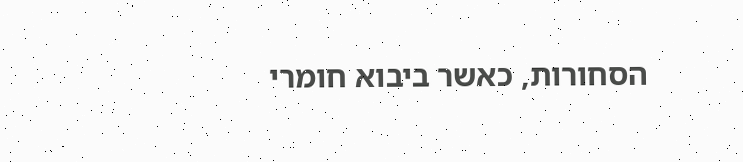הסחורות, כאשר ביבוא חומרי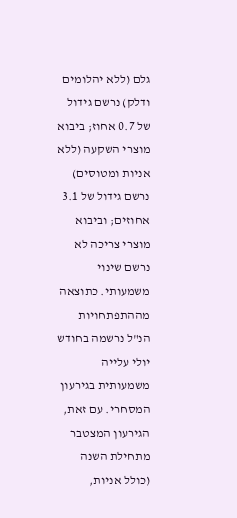גלם (ללא יהלומים ודלק) נרשם גידול של 0.7 אחוז; ביבוא מוצרי השקעה (ללא אניות ומטוסים) נרשם גידול של 3.1 אחוזים; וביבוא מוצרי צריכה לא נרשם שינוי משמעותי. כתוצאה מההתפתחויות הנ"ל נרשמה בחודש יולי עלייה משמעותית בגירעון המסחרי. עם זאת, הגירעון המצטבר מתחילת השנה (כולל אניות,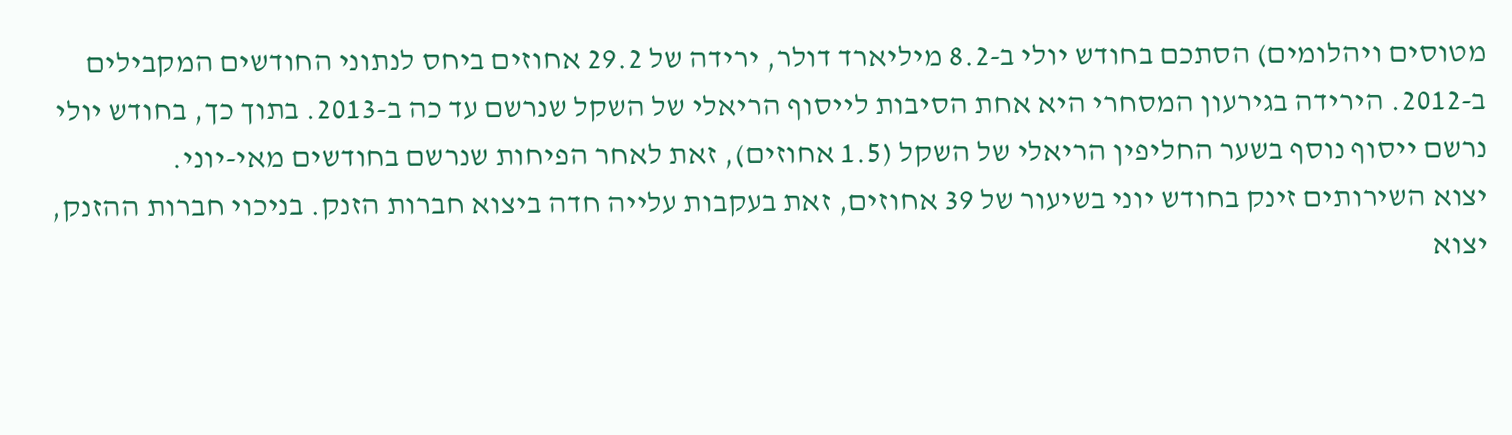מטוסים ויהלומים) הסתכם בחודש יולי ב-8.2 מיליארד דולר, ירידה של 29.2 אחוזים ביחס לנתוני החודשים המקבילים ב-2012. הירידה בגירעון המסחרי היא אחת הסיבות לייסוף הריאלי של השקל שנרשם עד כה ב-2013. בתוך כך, בחודש יולי נרשם ייסוף נוסף בשער החליפין הריאלי של השקל (1.5 אחוזים), זאת לאחר הפיחות שנרשם בחודשים מאי-יוני.
יצוא השירותים זינק בחודש יוני בשיעור של 39 אחוזים, זאת בעקבות עלייה חדה ביצוא חברות הזנק. בניכוי חברות ההזנק, יצוא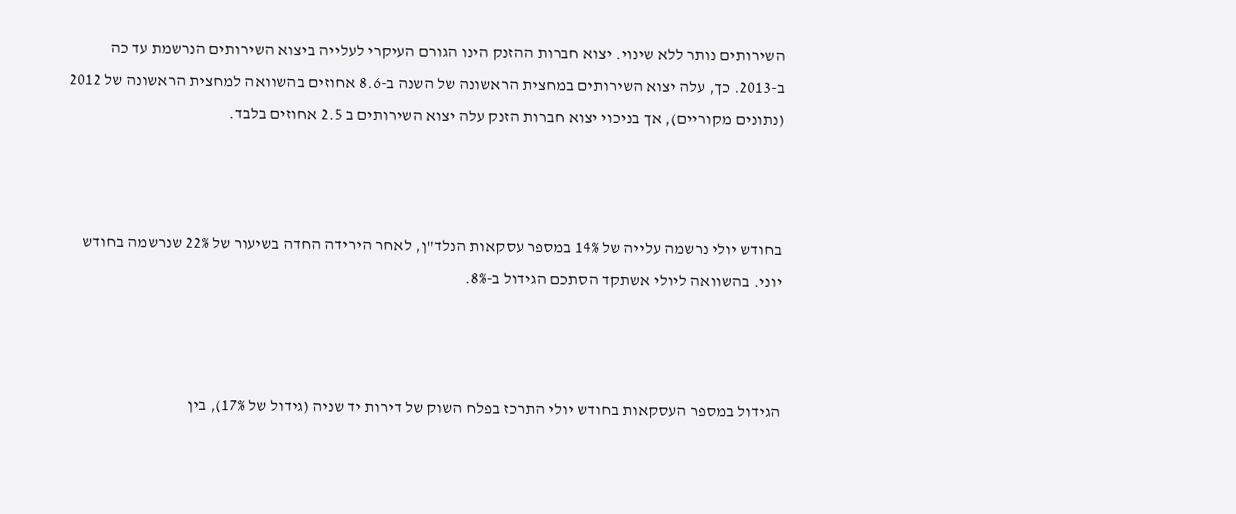השירותים נותר ללא שינוי. יצוא חברות ההזנק הינו הגורם העיקרי לעלייה ביצוא השירותים הנרשמת עד כה ב-2013. כך, עלה יצוא השירותים במחצית הראשונה של השנה ב-8.6 אחוזים בהשוואה למחצית הראשונה של 2012 (נתונים מקוריים), אך בניכוי יצוא חברות הזנק עלה יצוא השירותים ב 2.5 אחוזים בלבד.



בחודש יולי נרשמה עלייה של 14% במספר עסקאות הנלד"ן, לאחר הירידה החדה בשיעור של 22% שנרשמה בחודש יוני. בהשוואה ליולי אשתקד הסתכם הגידול ב-8%.



הגידול במספר העסקאות בחודש יולי התרכז בפלח השוק של דירות יד שניה (גידול של 17%), בין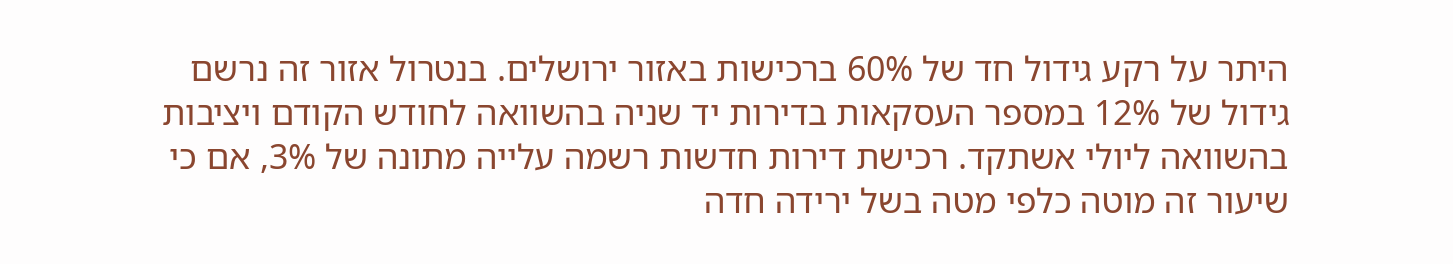היתר על רקע גידול חד של 60% ברכישות באזור ירושלים. בנטרול אזור זה נרשם גידול של 12% במספר העסקאות בדירות יד שניה בהשוואה לחודש הקודם ויציבות בהשוואה ליולי אשתקד. רכישת דירות חדשות רשמה עלייה מתונה של 3%, אם כי שיעור זה מוטה כלפי מטה בשל ירידה חדה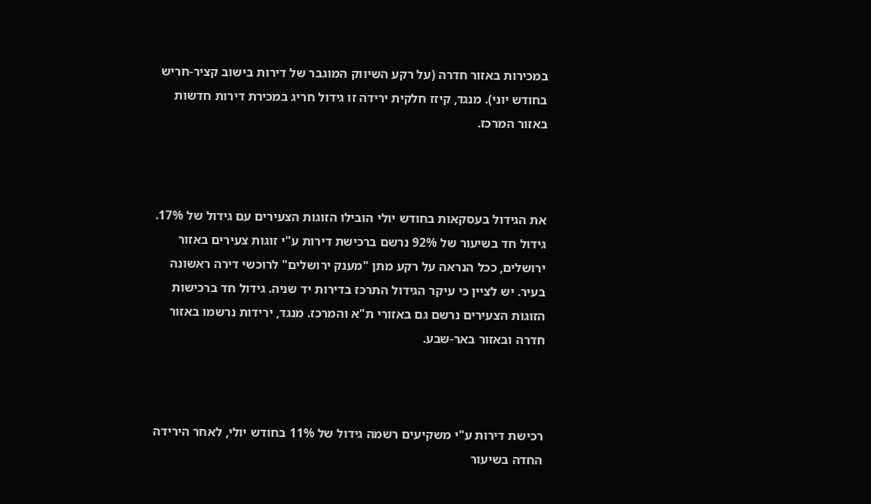במכירות באזור חדרה (על רקע השיווק המוגבר של דירות בישוב קציר-חריש בחודש יוני). מנגד, קיזז חלקית ירידה זו גידול חריג במכירת דירות חדשות באזור המרכז.



את הגידול בעסקאות בחודש יולי הובילו הזוגות הצעירים עם גידול של 17%. גידול חד בשיעור של 92% נרשם ברכישת דירות ע"י זוגות צעירים באזור ירושלים, ככל הנראה על רקע מתן "מענק ירושלים" לרוכשי דירה ראשונה בעיר. יש לציין כי עיקר הגידול התרכז בדירות יד שניה. גידול חד ברכישות הזוגות הצעירים נרשם גם באזורי ת"א והמרכז. מנגד, ירידות נרשמו באזור חדרה ובאזור באר-שבע.



רכישת דירות ע"י משקיעים רשמה גידול של 11% בחודש יולי, לאחר הירידה החדה בשיעור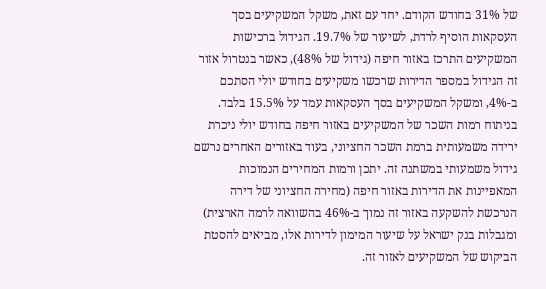של 31% בחודש הקודם. יחד עם זאת, משקל המשקיעים בסך העסקאות הוסיף לרדת, לשיעור של 19.7%. הגידול ברכישות המשקיעים התרכז באזור חיפה (גידול של 48%), כאשר בנטרול אזור זה הגידול במספר הדירות שרכשו משקיעים בחודש יולי הסתכם ב-4%, ומשקל המשקיעים בסך העסקאות עמד על 15.5% בלבד. בניתוח רמות השכר של המשקיעים באזור חיפה בחודש יולי ניכרת ירידה משמעותית ברמת השכר החציוני, בעוד באזורים האחרים נרשם גידול משמעותי במשתנה זה. יתכן ורמות המחירים הנמוכות המאפיינות את הדירות באזור חיפה (מחירה החציוני של דירה הנרכשת להשקעה באזור זה נמוך ב-46% בהשוואה לרמה הארצית) ומגבלות בנק ישראל על שיעור המימון לדירות אלו, מביאים להסטת הביקוש של המשקיעים לאזור זה.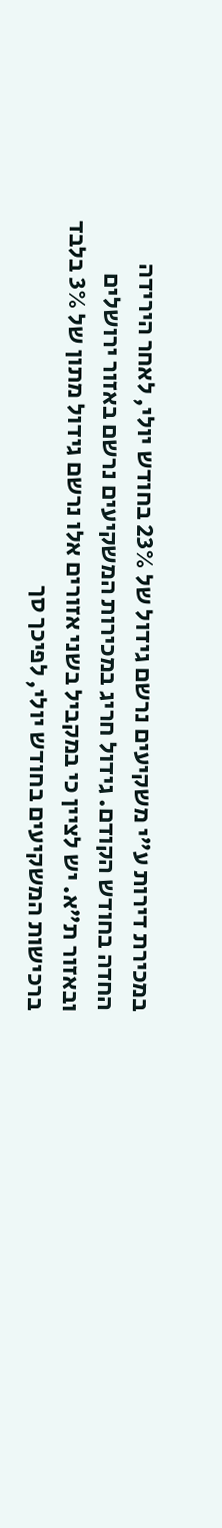במכירת דירות ע"י משקיעים נרשם גידול של 23% בחודש יולי, לאחר הירידה החדה בחודש הקודם. גידול חריג במכירות המשקיעים נרשם באזור ירושלים ובאזור ת"א. יש לציין כי במקביל בשני אזורים אלו נרשם גידול מתון של 3% בלבד ברכישות המשקיעים בחודש יולי, לפיכך סך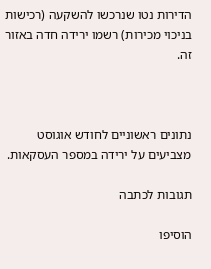הדירות נטו שנרכשו להשקעה (רכישות בניכוי מכירות) רשמו ירידה חדה באזור זה.



נתונים ראשוניים לחודש אוגוסט מצביעים על ירידה במספר העסקאות.

תגובות לכתבה

הוסיפו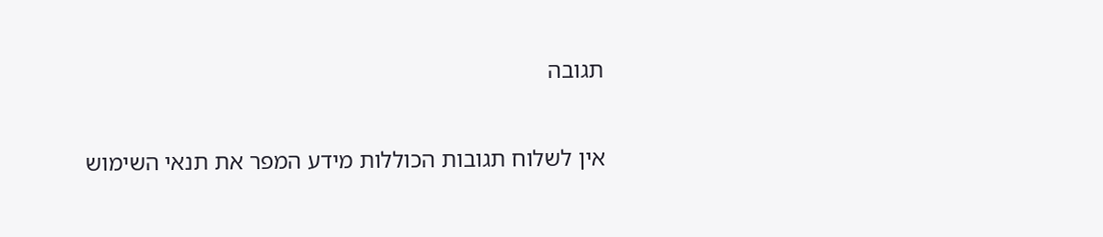תגובה

אין לשלוח תגובות הכוללות מידע המפר את תנאי השימוש